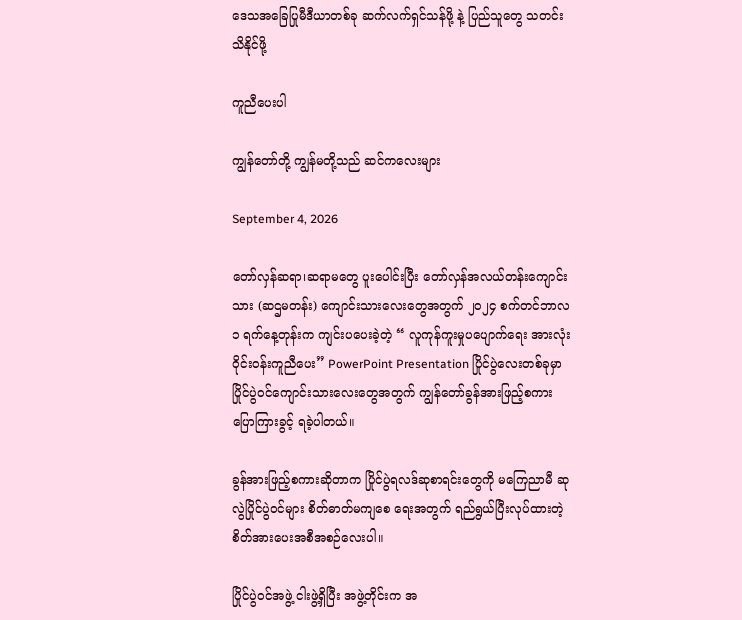ဒေသအခြေပြုမီဒီယာတစ်ခု ဆက်လက်ရှင်သန်ဖို့ နဲ့ ပြည်သူတွေ သတင်း သိနိုင်ဖို့

ကူညီပေးပါ

ကျွန်တော်တို့ ကျွန်မတို့သည် ဆင်ကလေးများ

September 4, 2026

တော်လှန်ဆရာ၊ဆရာမတွေ ပူးပေါင်းပြီး တော်လှန်အလယ်တန်းကျောင်းသား (ဆဌမတန်း) ကျောင်းသားလေးတွေအတွက် ၂၀၂၄ စက်တင်ဘာလ ၁ ရက်နေ့တုန်းက ကျင်းပပေးခဲ့တဲ့ “ လူကုန်ကူးမှုပပျောက်ရေး အားလုံးဝိုင်းဝန်းကူညီပေး” PowerPoint Presentation ပြိုင်ပွဲလေးတစ်ခုမှာ ပြိုင်ပွဲဝင်ကျောင်းသားလေးတွေအတွက် ကျွန်တော်ခွန်အားဖြည့်စကား ပြောကြားခွင့် ရခဲ့ပါတယ်။

ခွန်အားဖြည့်စကားဆိုတာက ပြိုင်ပွဲရလဒ်ဆုစာရင်းတွေကို မကြေညာမီ ဆုလွဲပြိုင်ပွဲဝင်များ စိတ်ဓာတ်မကျစေ ရေးအတွက် ရည်ရွယ်ပြီးလုပ်ထားတဲ့ စိတ်အားပေးအစီအစဉ်လေးပါ။

ပြိုင်ပွဲဝင်အဖွဲ့ ငါးဖွဲ့ရှိပြီး အဖွဲ့တိုင်းက အ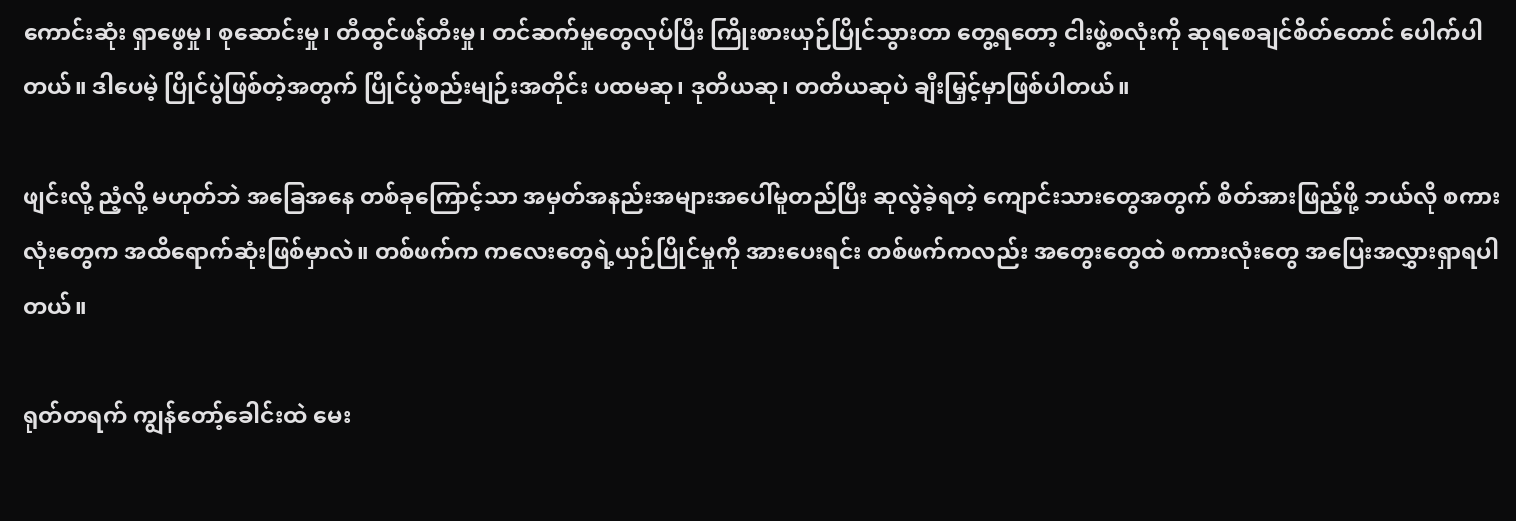ကောင်းဆုံး ရှာဖွေမှု၊ စုဆောင်းမှု၊ တီထွင်ဖန်တီးမှု၊ တင်ဆက်မှုတွေလုပ်ပြီး ကြိုးစားယှဉ်ပြိုင်သွားတာ တွေ့ရတော့ ငါးဖွဲ့စလုံးကို ဆုရစေချင်စိတ်တောင် ပေါက်ပါတယ်။ ဒါပေမဲ့ ပြိုင်ပွဲဖြစ်တဲ့အတွက် ပြိုင်ပွဲစည်းမျဉ်းအတိုင်း ပထမဆု၊ ဒုတိယဆု၊ တတိယဆုပဲ ချီးမြှင့်မှာဖြစ်ပါတယ်။

ဖျင်းလို့ ညံ့လို့ မဟုတ်ဘဲ အခြေအနေ တစ်ခုကြောင့်သာ အမှတ်အနည်းအများအပေါ်မူတည်ပြီး ဆုလွဲခဲ့ရတဲ့ ကျောင်းသားတွေအတွက် စိတ်အားဖြည့်ဖို့ ဘယ်လို စကားလုံးတွေက အထိရောက်ဆုံးဖြစ်မှာလဲ။ တစ်ဖက်က ကလေးတွေရဲ့ယှဉ်ပြိုင်မှုကို အားပေးရင်း တစ်ဖက်ကလည်း အတွေးတွေထဲ စကားလုံးတွေ အပြေးအလွှားရှာရပါတယ်။

ရုတ်တရက် ကျွန်တော့်ခေါင်းထဲ မေး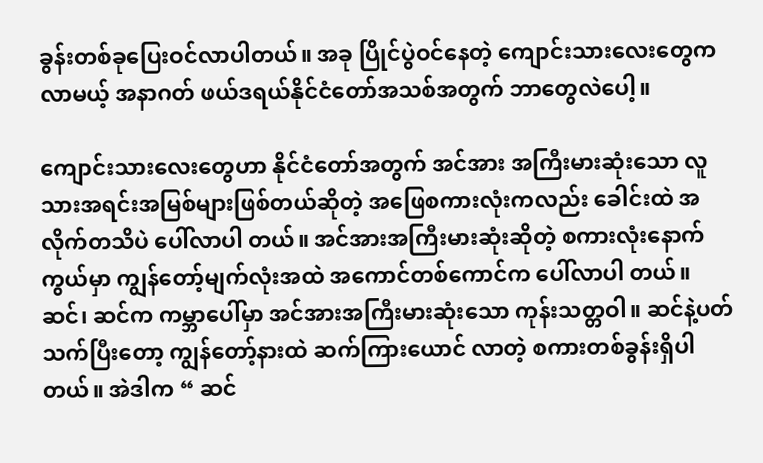ခွန်းတစ်ခုပြေးဝင်လာပါတယ်။ အခု ပြိုင်ပွဲဝင်နေတဲ့ ကျောင်းသားလေးတွေက လာမယ့် အနာဂတ် ဖယ်ဒရယ်နိုင်ငံတော်အသစ်အတွက် ဘာတွေလဲပေါ့။

ကျောင်းသားလေးတွေဟာ နိုင်ငံတော်အတွက် အင်အား အကြီးမားဆုံးသော လူသားအရင်းအမြစ်များဖြစ်တယ်ဆိုတဲ့ အဖြေစကားလုံးကလည်း ခေါင်းထဲ အလိုက်တသိပဲ ပေါ်လာပါ တယ်။ အင်အားအကြီးမားဆုံးဆိုတဲ့ စကားလုံးနောက်ကွယ်မှာ ကျွန်တော့်မျက်လုံးအထဲ အကောင်တစ်ကောင်က ပေါ်လာပါ တယ်။ ဆင်၊ ဆင်က ကမ္ဘာပေါ်မှာ အင်အားအကြီးမားဆုံးသော ကုန်းသတ္တဝါ။ ဆင်နဲ့ပတ်သက်ပြီးတော့ ကျွန်တော့်နားထဲ ဆက်ကြားယောင် လာတဲ့ စကားတစ်ခွန်းရှိပါတယ်။ အဲဒါက “ ဆင်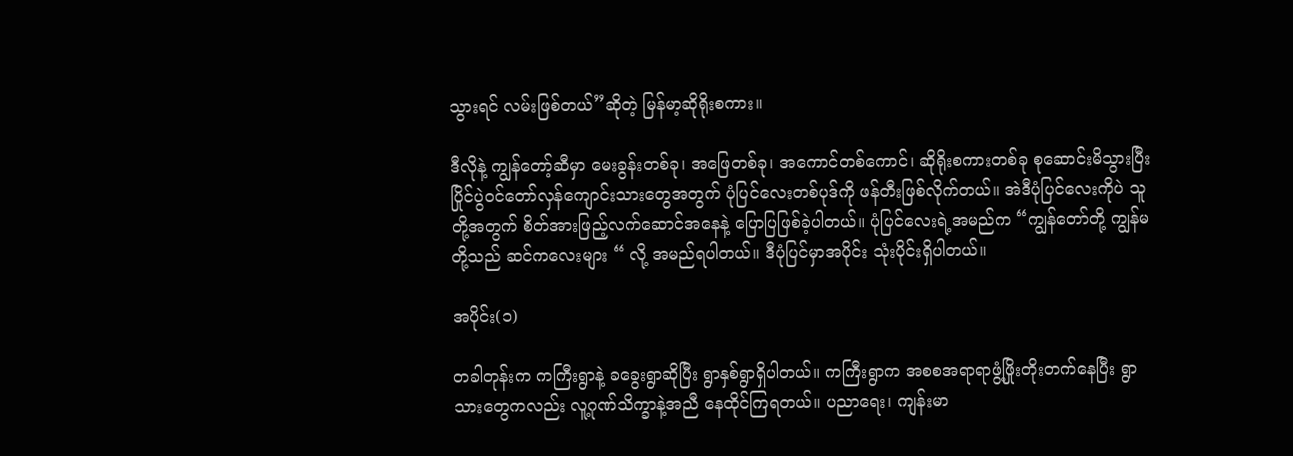သွားရင် လမ်းဖြစ်တယ်”ဆိုတဲ့ မြန်မာ့ဆိုရိုးစကား။

ဒီလိုနဲ့ ကျွန်တော့်ဆီမှာ မေးခွန်းတစ်ခု၊ အဖြေတစ်ခု၊ အကောင်တစ်ကောင်၊ ဆိုရိုးစကားတစ်ခု စုဆောင်းမိသွားပြီး ပြိုင်ပွဲဝင်တော်လှန်ကျောင်းသားတွေအတွက် ပုံပြင်လေးတစ်ပုဒ်ကို ဖန်တီးဖြစ်လိုက်တယ်။ အဲဒီပုံပြင်လေးကိုပဲ သူတို့အတွက် စိတ်အားဖြည့်လက်ဆောင်အနေနဲ့ ပြောပြဖြစ်ခဲ့ပါတယ်။ ပုံပြင်လေးရဲ့အမည်က “ကျွန်တော်တို့ ကျွန်မတို့သည် ဆင်ကလေးများ “ လို့ အမည်ရပါတယ်။ ဒီပုံပြင်မှာအပိုင်း သုံးပိုင်းရှိပါတယ်။

အပိုင်း(၁)

တခါတုန်းက ကကြီးရွာနဲ့ ခခွေးရွာဆိုပြီး ရွာနှစ်ရွာရှိပါတယ်။ ကကြီးရွာက အစစအရာရာဖွံ့ဖြိုးတိုးတက်နေပြီး ရွာသားတွေကလည်း လူ့ဂုဏ်သိက္ခာနဲ့အညီ နေထိုင်ကြရတယ်။ ပညာရေး၊ ကျန်းမာ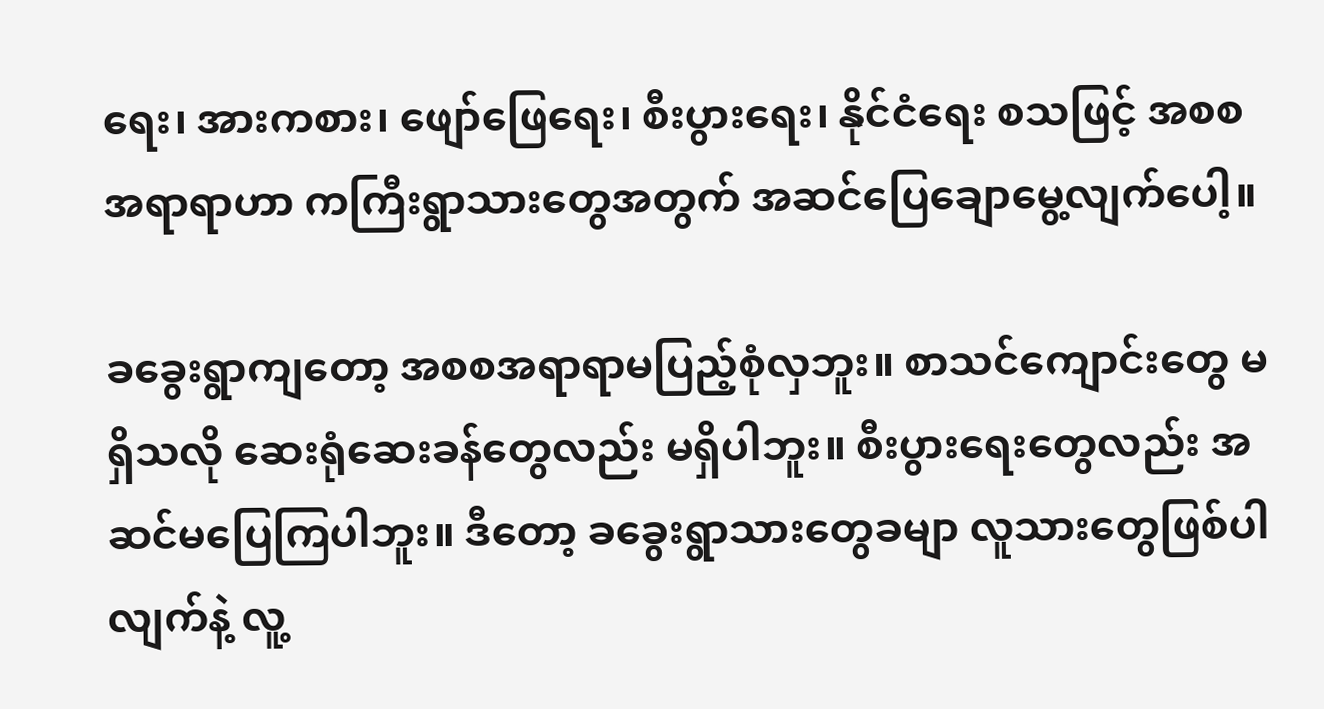ရေး၊ အားကစား၊ ဖျော်ဖြေရေး၊ စီးပွားရေး၊ နိုင်ငံရေး စသဖြင့် အစစအရာရာဟာ ကကြီးရွာသားတွေအတွက် အဆင်ပြေချောမွေ့လျက်ပေါ့။

ခခွေးရွာကျတော့ အစစအရာရာမပြည့်စုံလှဘူး။ စာသင်ကျောင်းတွေ မရှိသလို ဆေးရုံဆေးခန်တွေလည်း မရှိပါဘူး။ စီးပွားရေးတွေလည်း အဆင်မပြေကြပါဘူး။ ဒီတော့ ခခွေးရွာသားတွေခမျာ လူသားတွေဖြစ်ပါလျက်နဲ့ လူ့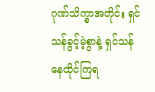ဂုဏ်သိက္ခာအတိုင်း ရှင်သန်ခွင့်မဲ့စွာနဲ့ ရှင်သန်နေထိုင်ကြရ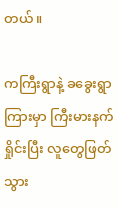တယ်။

ကကြီးရွာနဲ့ ခခွေးရွာကြားမှာ ကြီးမားနက်ရှိုင်းပြီး လူတွေဖြတ်သွား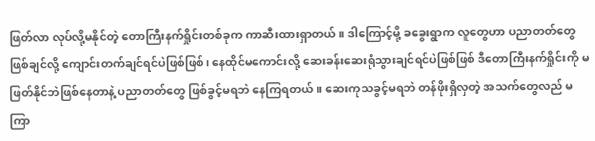ဖြတ်လာ လုပ်လို့မနိုင်တဲ့ တောကြီးနက်ရှိုင်းတစ်ခုက ကာဆီးထားရှာတယ်။ ဒါကြောင့်မို့ ခခွေးရွာက လူတွေဟာ ပညာတတ်တွေဖြစ်ချင်လို့ ကျောင်းတက်ချင်ရင်ပဲဖြစ်ဖြစ်၊ နေထိုင်မကောင်းလို့ ဆေးခန်းဆေးရုံသွားချင်ရင်ပဲဖြစ်ဖြစ် ဒီတောကြီးနက်ရှိုင်းကို မဖြတ်နိုင်ဘဲဖြစ်နေတာနဲ့ ပညာတတ်တွေ ဖြစ်ခွင့်မရဘဲ နေကြရတယ်။ ဆေးကုသခွင့်မရဘဲ တန်ဖိုးရှိလှတဲ့ အသက်တွေလည် မကြာ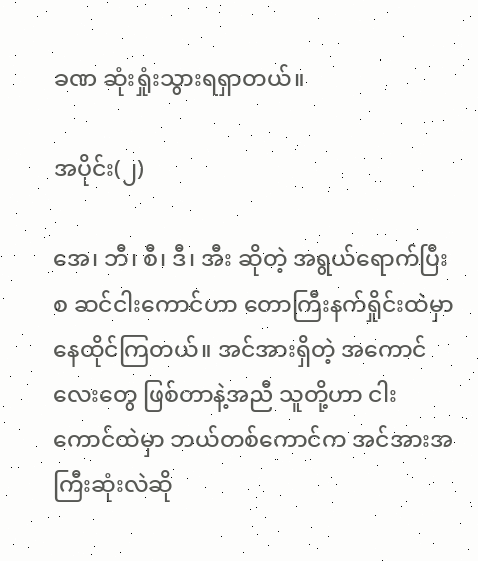ခဏ ဆုံးရှုံးသွားရရှာတယ်။

အပိုင်း(၂)

အေ၊ ဘီ၊ စီ၊ ဒီ၊ အီး ဆိုတဲ့ အရွယ်ရောက်ပြီးစ ဆင်ငါးကောင်ဟာ တောကြီးနက်ရှိုင်းထဲမှာ နေထိုင်ကြတယ်။ အင်အားရှိတဲ့ အကောင်လေးတွေ ဖြစ်တာနဲ့အညီ သူတို့ဟာ ငါးကောင်ထဲမှာ ဘယ်တစ်ကောင်က အင်အားအကြီးဆုံးလဲဆို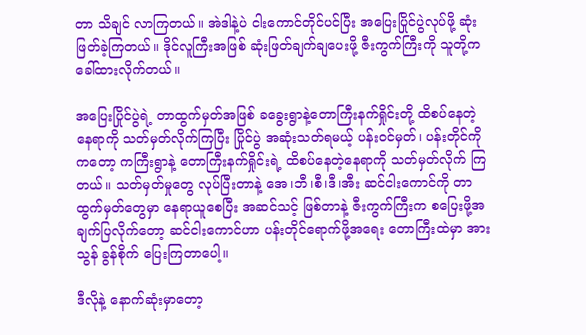တာ သိချင် လာကြတယ်။ အဲဒါနဲ့ပဲ ငါးကောင်တိုင်ပင်ပြီး အပြေးပြိုင်ပွဲလုပ်ဖို့ ဆုံးဖြတ်ခဲ့ကြတယ်။ ဒိုင်လူကြီးအဖြစ် ဆုံးဖြတ်ချက်ချပေးဖို့ ဇီးကွက်ကြီးကို သူတို့က ခေါ်ထားလိုက်တယ်။

အပြေးပြိုင်ပွဲရဲ့ တာထွက်မှတ်အဖြစ် ခခွေးရွာနဲ့တောကြီးနက်ရှိုင်းတို့ ထိစပ်နေတဲ့နေရာကို သတ်မှတ်လိုက်ကြပြီး ပြိုင်ပွဲ အဆုံးသတ်ရမယ့် ပန်းဝင်မှတ်၊ ပန်းတိုင်ကိုကတော့ ကကြီးရွာနဲ့ တောကြီးနက်ရှိုင်းရဲ့ ထိစပ်နေတဲ့နေရာကို သတ်မှတ်လိုက် ကြတယ်။ သတ်မှတ်မှုတွေ လုပ်ပြီးတာနဲ့ အေ၊ဘီ၊စီ၊ဒီ၊အီး ဆင်ငါးကောင်ကို တာထွက်မှတ်တွေမှာ နေရာယူစေပြီး အဆင်သင့် ဖြစ်တာနဲ့ ဇီးကွက်ကြီးက စပြေးဖို့အချက်ပြလိုက်တော့ ဆင်ငါးကောင်ဟာ ပန်းတိုင်ရောက်ဖို့အရေး တောကြီးထဲမှာ အားသွန် ခွန်စိုက် ပြေးကြတာပေါ့။

ဒီလိုနဲ့ နောက်ဆုံးမှာတော့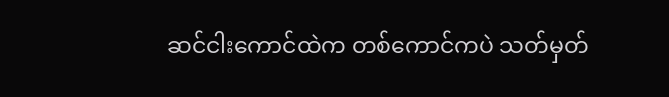ဆင်ငါးကောင်ထဲက တစ်ကောင်ကပဲ သတ်မှတ်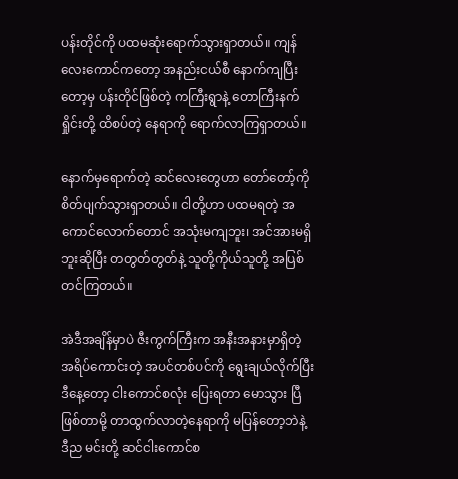ပန်းတိုင်ကို ပထမဆုံးရောက်သွားရှာတယ်။ ကျန်လေးကောင်ကတော့ အနည်းငယ်စီ နောက်ကျပြီးတော့မှ ပန်းတိုင်ဖြစ်တဲ့ ကကြီးရွာနဲ့ တောကြီးနက်ရှိုင်းတို့ ထိစပ်တဲ့ နေရာကို ရောက်လာကြရှာတယ်။

နောက်မှရောက်တဲ့ ဆင်လေးတွေဟာ တော်တော့်ကို စိတ်ပျက်သွားရှာတယ်။ ငါတို့ဟာ ပထမရတဲ့ အကောင်လောက်တောင် အသုံးမကျဘူး၊ အင်အားမရှိဘူးဆိုပြီး တတွတ်တွတ်နဲ့ သူတို့ကိုယ်သူတို့ အပြစ်တင်ကြတယ်။

အဲဒီအချိန်မှာပဲ ဇီးကွက်ကြီးက အနီးအနားမှာရှိတဲ့ အရိပ်ကောင်းတဲ့ အပင်တစ်ပင်ကို ရွေးချယ်လိုက်ပြီး ဒီနေ့တော့ ငါးကောင်စလုံး ပြေးရတာ မောသွား ပြီဖြစ်တာမို့ တာထွက်လာတဲ့နေရာကို မပြန်တော့ဘဲနဲ့ ဒီည မင်းတို့ ဆင်ငါးကောင်စ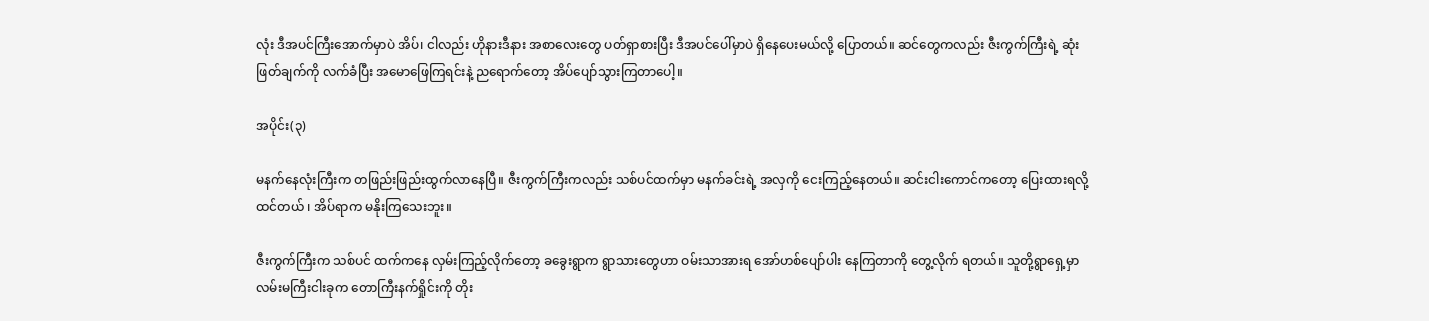လုံး ဒီအပင်ကြီးအောက်မှာပဲ အိပ်၊ ငါလည်း ဟိုနားဒီနား အစာလေးတွေ ပတ်ရှာစားပြီး ဒီအပင်ပေါ်မှာပဲ ရှိနေပေးမယ်လို့ ပြောတယ်။ ဆင်တွေကလည်း ဇီးကွက်ကြီးရဲ့ ဆုံးဖြတ်ချက်ကို လက်ခံပြီး အမောဖြေကြရင်းနဲ့ ညရောက်တော့ အိပ်ပျော်သွားကြတာပေါ့။

အပိုင်း(၃)

မနက်နေလုံးကြီးက တဖြည်းဖြည်းထွက်လာနေပြီ။ ဇီးကွက်ကြီးကလည်း သစ်ပင်ထက်မှာ မနက်ခင်းရဲ့ အလှကို ငေးကြည့်နေတယ်။ ဆင်းငါးကောင်ကတော့ ပြေးထားရလို့ ထင်တယ် ၊ အိပ်ရာက မနိုးကြသေးဘူး။

ဇီးကွက်ကြီးက သစ်ပင် ထက်ကနေ လှမ်းကြည့်လိုက်တော့ ခခွေးရွာက ရွာသားတွေဟာ ဝမ်းသာအားရ အော်ဟစ်ပျော်ပါး နေကြတာကို တွေ့လိုက် ရတယ်။ သူတို့ရွာရှေ့မှာ လမ်းမကြီးငါးခုက တောကြီးနက်ရှိုင်းကို တိုး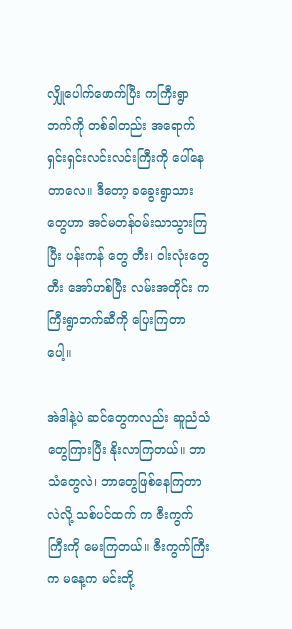လျှိုပေါက်ဖောက်ပြီး ကကြီးရွာဘက်ကို တစ်ခါတည်း အရောက် ရှင်းရှင်းလင်းလင်းကြီးကို ပေါ်နေတာလေ။ ဒီတော့ ခခွေးရွာသားတွေဟာ အင်မတန်ဝမ်းသာသွားကြပြီး ပန်းကန် တွေ တီး၊ ဝါးလုံးတွေတီး အော်ဟစ်ပြီး လမ်းအတိုင်း ကကြီးရွာဘက်ဆီကို ပြေးကြတာပေါ့။

အဲဒါနဲ့ပဲ ဆင်တွေကလည်း ဆူညံသံတွေကြားပြီး နိုးလာကြတယ်။ ဘာသံတွေလဲ၊ ဘာတွေဖြစ်နေကြတာလဲလို့ သစ်ပင်ထက် က ဇီးကွက်ကြီးကို မေးကြတယ်။ ဇီးကွက်ကြီးက မနေ့က မင်းတို့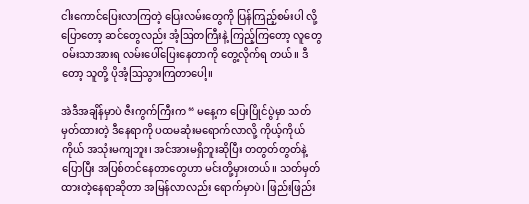ငါးကောင်ပြေးလာကြတဲ့ ပြေးလမ်းတွေကို ပြန်ကြည့်စမ်းပါ လို့ပြောတော့ ဆင်တွေလည်း အံ့ဩတကြီးနဲ့ ကြည့်ကြတော့ လူတွေ ဝမ်းသာအားရ လမ်းပေါ်ပြေးနေတာကို တွေ့လိုက်ရ တယ်။ ဒီတော့ သူတို့ ပိုအံ့ဩသွားကြတာပေါ့။

အဲဒီအချိန်မှာပဲ ဇီးကွက်ကြီးက “ မနေ့က ပြေးပြိုင်ပွဲမှာ သတ်မှတ်ထားတဲ့ ဒီနေရာကို ပထမဆုံးမရောက်လာလို့ ကိုယ့်ကိုယ် ကိုယ် အသုံးမကျဘူး၊ အင်အားမရှိဘူးဆိုပြီး တတွတ်တွတ်နဲ့ ပြောပြီး အပြစ်တင်နေတာတွေဟာ မင်းတို့မှားတယ်။ သတ်မှတ် ထားတဲ့နေရာဆိုတာ အမြန်လာလည်း ရောက်မှာပဲ၊ ဖြည်းဖြည်း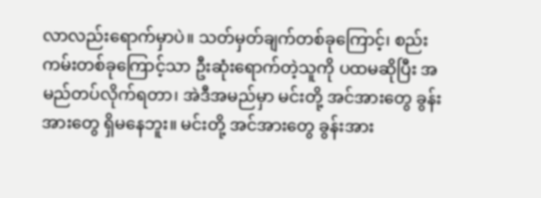လာလည်းရောက်မှာပဲ။ သတ်မှတ်ချက်တစ်ခုကြောင့်၊ စည်းကမ်းတစ်ခုကြောင့်သာ ဦးဆုံးရောက်တဲ့သူကို ပထမဆိုပြီး အမည်တပ်လိုက်ရတာ၊ အဲဒီအမည်မှာ မင်းတို့ အင်အားတွေ ခွန်းအားတွေ ရှိမနေဘူး။ မင်းတို့ အင်အားတွေ ခွန်းအား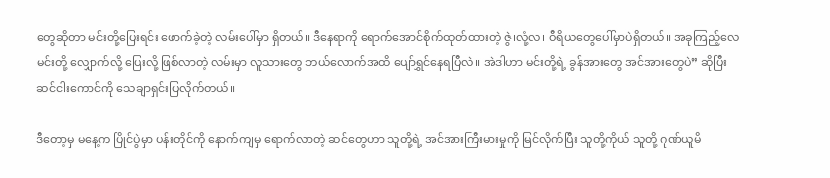တွေဆိုတာ မင်းတို့ပြေးရင်း ဖောက်ခဲ့တဲ့ လမ်းပေါ်မှာ ရှိတယ်။ ဒီနေရာကို ရောက်အောင်စိုက်ထုတ်ထားတဲ့ ဇွဲ၊လုံ့လ၊ ဝီရိယတွေပေါ်မှာပဲရှိတယ်။ အခုကြည့်လေ မင်းတို့ လျှောက်လို့ ပြေးလို့ ဖြစ်လာတဲ့ လမ်းမှာ လူသားတွေ ဘယ်လောက်အထိ ပျော်ရွှင်နေရပြီလဲ။ အဲဒါဟာ မင်းတို့ရဲ့ ခွန်အားတွေ အင်အားတွေပဲ” ဆိုပြီး ဆင်ငါးကောင်ကို သေချာရှင်းပြလိုက်တယ်။

ဒီတော့မှ မနေ့က ပြိုင်ပွဲမှာ ပန်းတိုင်ကို နောက်ကျမှ ရောက်လာတဲ့ ဆင်တွေဟာ သူတို့ရဲ့ အင်အားကြီးမားမှုကို မြင်လိုက်ပြီး သူတို့ကိုယ် သူတို့ ဂုဏ်ယူမိ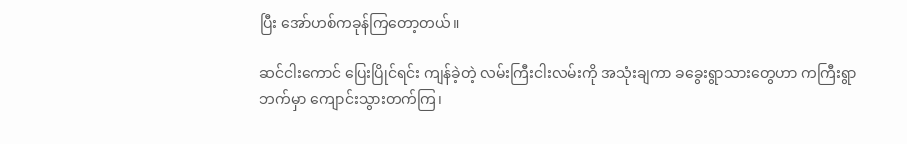ပြီး အော်ဟစ်ကခုန်ကြတော့တယ်။

ဆင်ငါးကောင် ပြေးပြိုင်ရင်း ကျန်ခဲ့တဲ့ လမ်းကြီးငါးလမ်းကို အသုံးချကာ ခခွေးရွာသားတွေဟာ ကကြီးရွာဘက်မှာ ကျောင်းသွားတက်ကြ၊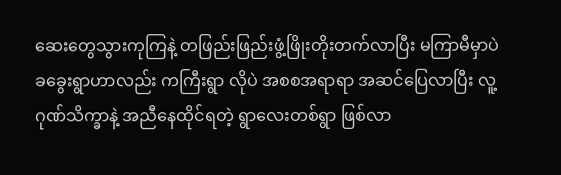ဆေးတွေသွားကုကြနဲ့ တဖြည်းဖြည်းဖွံ့ဖြိုးတိုးတက်လာပြီး မကြာမီမှာပဲ ခခွေးရွာဟာလည်း ကကြီးရွာ လိုပဲ အစစအရာရာ အဆင်ပြေလာပြီး လူ့ဂုဏ်သိက္ခာနဲ့ အညီနေထိုင်ရတဲ့ ရွာလေးတစ်ရွာ ဖြစ်လာ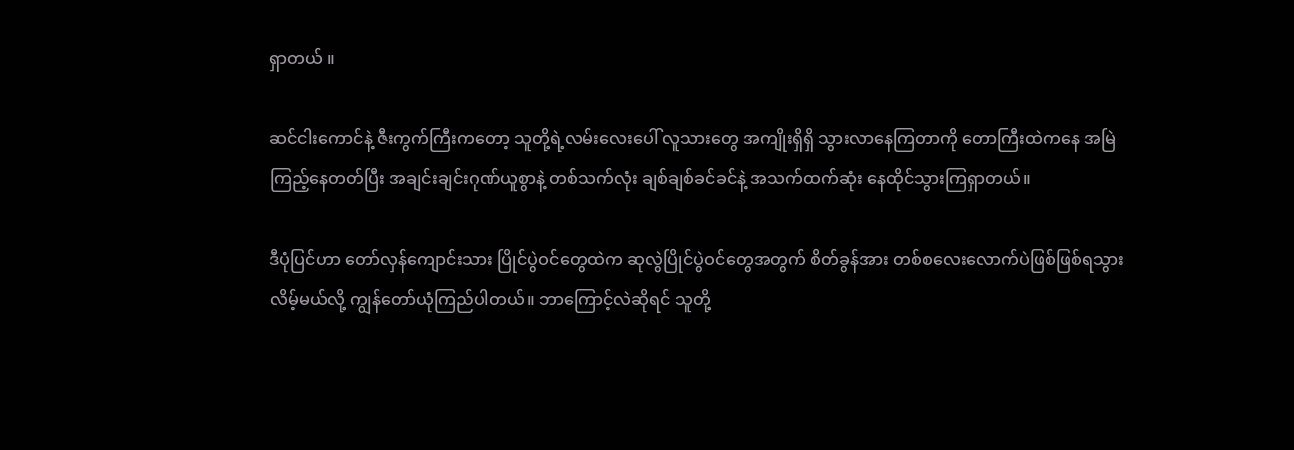ရှာတယ် ။

ဆင်ငါးကောင်နဲ့ ဇီးကွက်ကြီးကတော့ သူတို့ရဲ့လမ်းလေးပေါ် လူသားတွေ အကျိုးရှိရှိ သွားလာနေကြတာကို တောကြီးထဲကနေ အမြဲကြည့်နေတတ်ပြီး အချင်းချင်းဂုဏ်ယူစွာနဲ့ တစ်သက်လုံး ချစ်ချစ်ခင်ခင်နဲ့ အသက်ထက်ဆုံး နေထိုင်သွားကြရှာတယ်။

ဒီပုံပြင်ဟာ တော်လှန်ကျောင်းသား ပြိုင်ပွဲဝင်တွေထဲက ဆုလွဲပြိုင်ပွဲဝင်တွေအတွက် စိတ်ခွန်အား တစ်စလေးလောက်ပဲဖြစ်ဖြစ်ရသွားလိမ့်မယ်လို့ ကျွန်တော်ယုံကြည်ပါတယ်။ ဘာကြောင့်လဲဆိုရင် သူတို့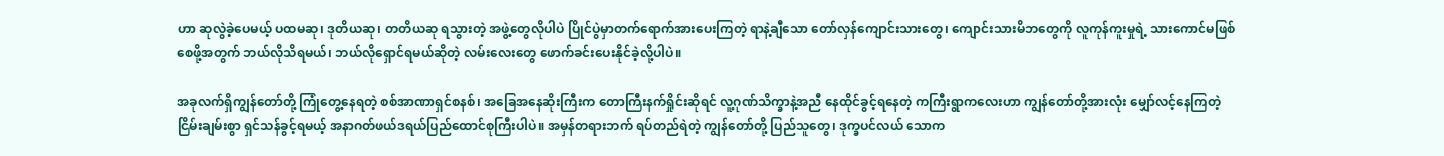ဟာ ဆုလွဲခဲ့ပေမယ့် ပထမဆု၊ ဒုတိယဆု၊ တတိယဆု ရသွားတဲ့ အဖွဲ့တွေလိုပါပဲ ပြိုင်ပွဲမှာတက်ရောက်အားပေးကြတဲ့ ရာနဲ့ချီသော တော်လှန်ကျောင်းသားတွေ၊ ကျောင်းသားမိဘတွေကို လူကုန်ကူးမှုရဲ့ သားကောင်မဖြစ်စေဖို့အတွက် ဘယ်လိုသိရမယ်၊ ဘယ်လိုရှောင်ရမယ်ဆိုတဲ့ လမ်းလေးတွေ ဖောက်ခင်းပေးနိုင်ခဲ့လို့ပါပဲ။

အခုလက်ရှိကျွန်တော်တို့ ကြုံတွေ့နေရတဲ့ စစ်အာဏာရှင်စနစ်၊ အခြေအနေဆိုးကြီးက တောကြီးနက်ရှိုင်းဆိုရင် လူ့ဂုဏ်သိက္ခာနဲ့အညီ နေထိုင်ခွင့်ရနေတဲ့ ကကြီးရွာကလေးဟာ ကျွန်တော်တို့အားလုံး မျှော်လင့်နေကြတဲ့ ငြိမ်းချမ်းစွာ ရှင်သန်ခွင့်ရမယ့် အနာဂတ်ဖယ်ဒရယ်ပြည်ထောင်စုကြီးပါပဲ။ အမှန်တရားဘက် ရပ်တည်ရဲတဲ့ ကျွန်တော်တို့ ပြည်သူတွေ၊ ဒုက္ခပင်လယ် သောက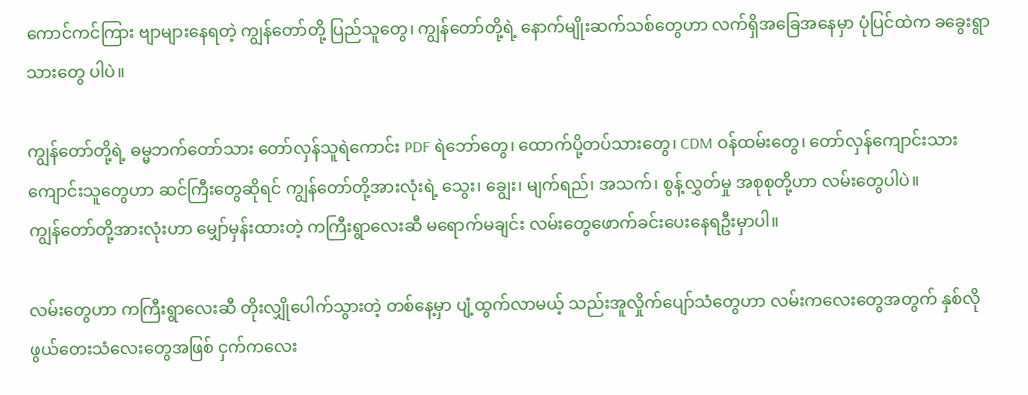ကောင်ကင်ကြား ဗျာများနေရတဲ့ ကျွန်တော်တို့ ပြည်သူတွေ၊ ကျွန်တော်တို့ရဲ့ နောက်မျိုးဆက်သစ်တွေဟာ လက်ရှိအခြေအနေမှာ ပုံပြင်ထဲက ခခွေးရွာသားတွေ ပါပဲ။

ကျွန်တော်တို့ရဲ့ ဓမ္မဘက်တော်သား တော်လှန်သူရဲကောင်း PDF ရဲဘော်တွေ၊ ထောက်ပို့တပ်သားတွေ၊ CDM ဝန်ထမ်းတွေ၊ တော်လှန်ကျောင်းသား ကျောင်းသူတွေဟာ ဆင်ကြီးတွေဆိုရင် ကျွန်တော်တို့အားလုံးရဲ့ သွေး၊ ချွေး၊ မျက်ရည်၊ အသက်၊ စွန့်လွှတ်မှု အစုစုတို့ဟာ လမ်းတွေပါပဲ။
ကျွန်တော်တို့အားလုံးဟာ မျှော်မှန်းထားတဲ့ ကကြီးရွာလေးဆီ မရောက်မချင်း လမ်းတွေဖောက်ခင်းပေးနေရဦးမှာပါ။

လမ်းတွေဟာ ကကြီးရွာလေးဆီ တိုးလျှိုပေါက်သွားတဲ့ တစ်နေ့မှာ ပျံ့ထွက်လာမယ့် သည်းအူလှိုက်ပျော်သံတွေဟာ လမ်းကလေးတွေအတွက် နှစ်လိုဖွယ်တေးသံလေးတွေအဖြစ် ငှက်ကလေး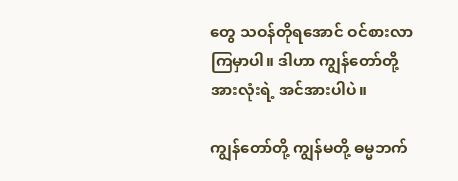တွေ သဝန်တိုရအောင် ဝင်စားလာကြမှာပါ။ ဒါဟာ ကျွန်တော်တို့အားလုံးရဲ့ အင်အားပါပဲ။

ကျွန်တော်တို့ ကျွန်မတို့ ဓမ္မဘက်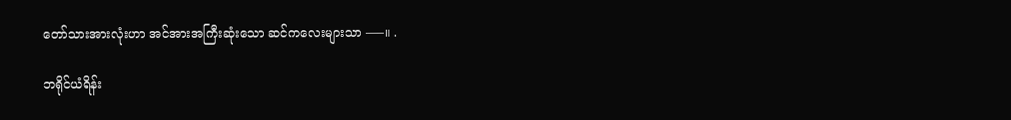တော်သားအားလုံးဟာ အင်အားအကြီးဆုံးသော ဆင်ကလေးများသာ —–။ .

ဘရိုင်ယံရိန်း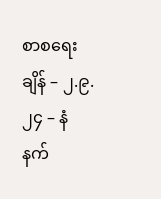စာစရေးချိန် – ၂.၉.၂၄ – နံနက်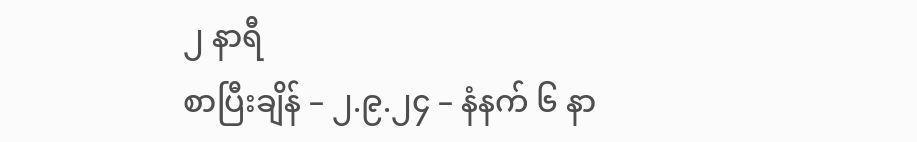၂ နာရီ
စာပြီးချိန် – ၂.၉.၂၄ – နံနက် ၆ နာ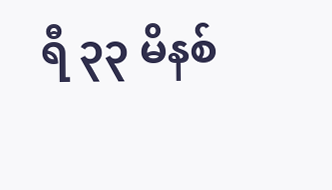ရီ ၃၃ မိနစ်